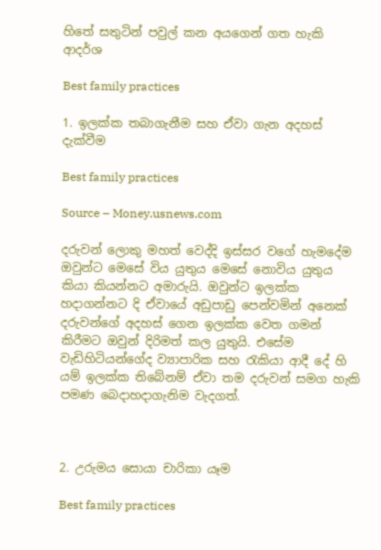හිතේ සතුටින් පවුල් කන අයගෙන් ගත හැකි ආදර්ශ

Best family practices

1. ඉලක්ක තබාගැනීම සහ ඒවා ගැන අදහස් දැක්වීම

Best family practices

Source – Money.usnews.com

දරුවන් ලොකු මහත් වෙද්දි ඉස්සර වගේ හැමදේම ඔවුන්ට මෙසේ විය යුතුය මෙසේ නොවිය යුතුය කියා කියන්නට අමාරුයි. ඔවුන්ට ඉලක්ක හදාගන්නට දි ඒවායේ අඩුපාඩු පෙන්වමින් අනෙක් දරුවන්ගේ අදහස් ගෙන ඉලක්ක වෙත ගමන් කිරීමට ඔවුන් දිරිමත් කල යුතුයි. එසේම වැඩිහිටියන්ගේද ව්‍යාපාරික සහ රැකියා ආදී දේ හි යම් ඉලක්ක තිබේනම් ඒවා තම දරුවන් සමග හැකි පමණ බෙදාහදාගැනිම වැදගත්.



2. උරුමය සොයා චාරිකා යෑම

Best family practices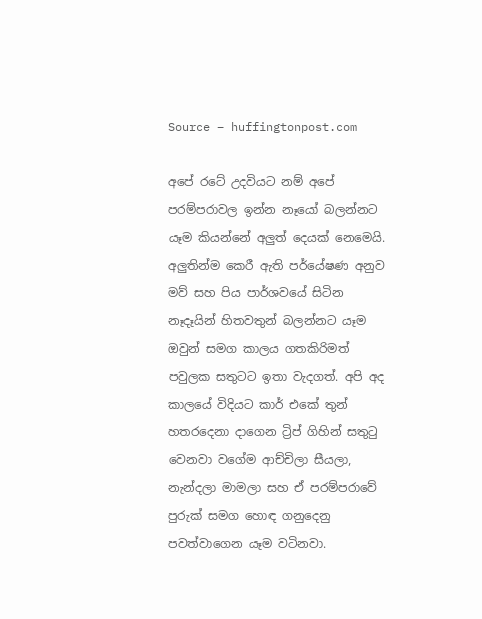Source – huffingtonpost.com

අපේ රටේ උදවියට නම් අපේ පරම්පරාවල ඉන්න නෑයෝ බලන්නට යෑම කියන්නේ අලුත් දෙයක් නෙමෙයි. අලුතින්ම කෙරී ඇති පර්යේෂණ අනුව මව් සහ පිය පාර්ශවයේ සිටින නෑදෑයින් හිතවතුන් බලන්නට යෑම ඔවුන් සමග කාලය ගතකිරිමත් පවුලක සතුටට ඉතා වැදගත්. අපි අද කාලයේ විදියට කාර් එකේ තුන් හතරදෙනා දාගෙන ට්‍රිප් ගිහින් සතුටු වෙනවා වගේම ආච්චිලා සීයලා, නැන්දලා මාමලා සහ ඒ පරම්පරාවේ පුරුක් සමග හොඳ ගනුදෙනු පවත්වාගෙන යෑම වටිනවා.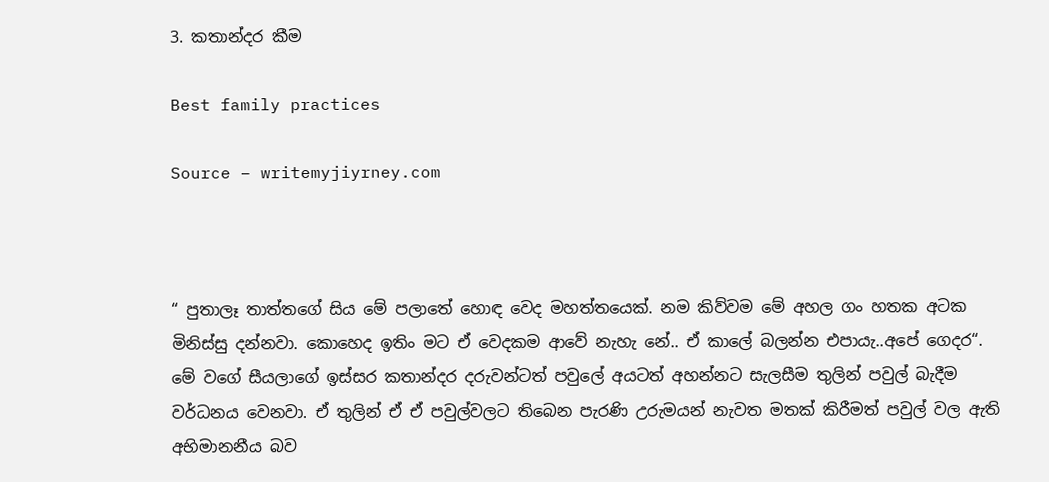3. කතාන්දර කීම

Best family practices

Source – writemyjiyrney.com



“ පුතාලෑ තාත්තගේ සිය මේ පලාතේ හොඳ වෙද මහත්තයෙක්. නම කිව්වම මේ අහල ගං හතක අටක මිනිස්සු දන්නවා. කොහෙද ඉතිං මට ඒ වෙදකම ආවේ නැහැ නේ.. ඒ කාලේ බලන්න එපායැ..අපේ ගෙදර“. මේ වගේ සීයලාගේ ඉස්සර කතාන්දර දරුවන්ටත් පවුලේ අයටත් අහන්නට සැලසීම තුලින් පවුල් බැදීම වර්ධනය වෙනවා. ඒ තුලින් ඒ ඒ පවුල්වලට තිබෙන පැරණි උරුමයන් නැවත මතක් කිරීමත් පවුල් වල ඇති අභිමානනීය බව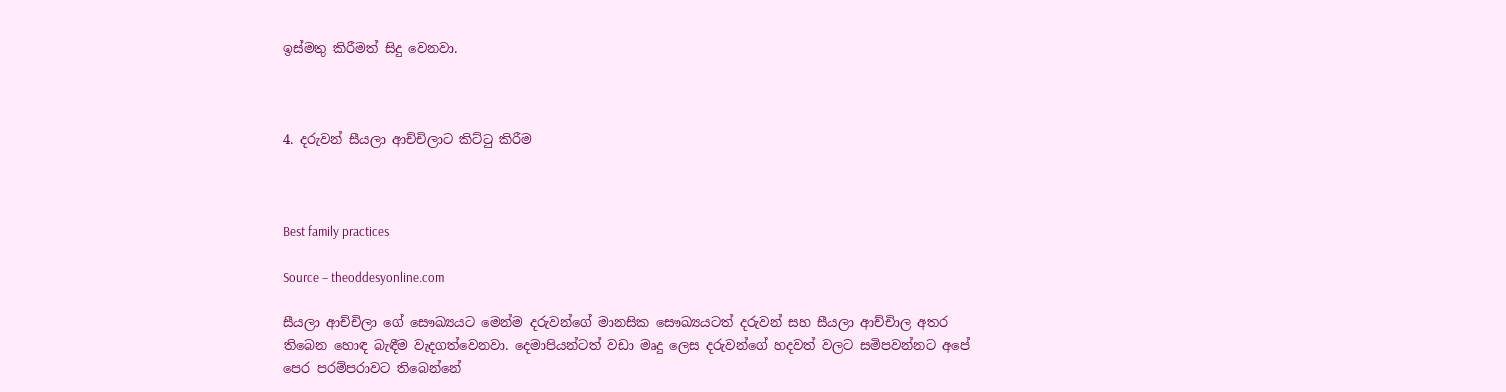ඉස්මතු කිරීමත් සිදු වෙනවා.



4. දරුවන් සීයලා ආච්චිලාට කිට්ටු කිරීම



Best family practices

Source – theoddesyonline.com

සීයලා ආච්චිලා ගේ සෞඛ්‍යයට මෙන්ම දරුවන්ගේ මානසික සෞඛ්‍යයටත් දරුවන් සහ සීයලා ආච්චිාල අතර තිබෙන හොඳ බැඳීම වැදගත්වෙනවා. දෙමාපියන්ටත් වඩා මෘදු ලෙස දරුවන්ගේ හදවත් වලට සමිපවන්නට අපේ පෙර පරම්පරාවට තිබෙන්නේ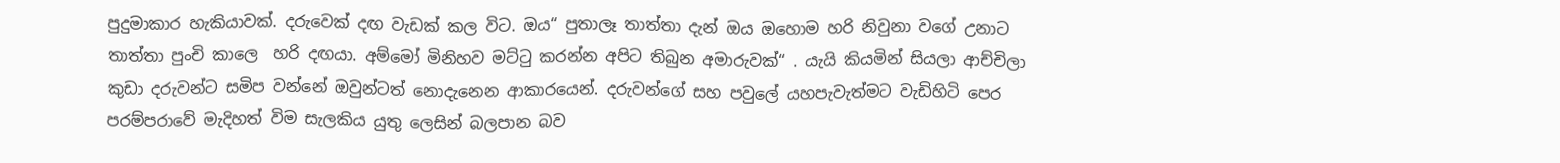පුදුමාකාර හැකියාවක්. දරුවෙක් දඟ වැඩක් කල විට. ඔය“ පුතාලෑ තාත්තා දැන් ඔය ඔහොම හරි නිවුනා වගේ උනාට තාත්තා පුංචි කාලෙ  හරි දඟයා. අම්මෝ මිනිහව මට්ටු කරන්න අපිට තිබුන අමාරුවක්“ . යැයි කියමින් සියලා ආච්චිලා කුඩා දරුවන්ට සමිප වන්නේ ඔවුන්ටත් නොදැනෙන ආකාරයෙන්. දරුවන්ගේ සහ පවුලේ යහපැවැත්මට වැඩිහිටි පෙර පරම්පරාවේ මැදිහත් විම සැලකිය යුතු ලෙසින් බලපාන බව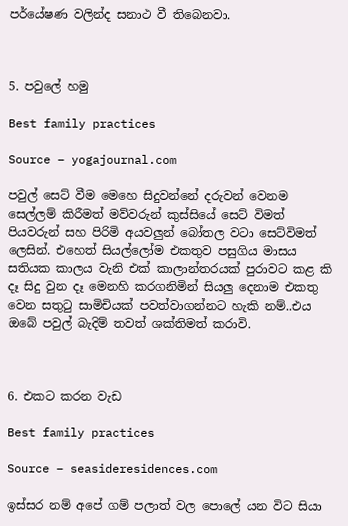පර්යේෂණ වලින්ද සනාථ වී තිබෙනවා.



5. පවුලේ හමු

Best family practices

Source – yogajournal.com

පවුල් සෙට් වීම මෙහෙ සිදුවන්නේ දරුවන් වෙනම සෙල්ලම් කිරීමත් මව්වරුන් කුස්සියේ සෙට් විමත් පියවරුන් සහ පිරිමි අයවලුන් බෝතල වටා සෙට්විමත් ලෙසින්. එහෙත් සියල්ලෝම එකතුව පසුගිය මාසය සතියක කාලය වැනි එක් කාලාන්තරයක් පුරාවට කළ කි දෑ සිදු වුන දෑ මෙනහි කරගනිමින් සියලු දෙනාම එකතු වෙන සතුටු සාමිචියක් පවත්වාගන්නට හැකි නම්..එය ඔබේ පවුල් බැදිම් තවත් ශක්තිමත් කරාවි.



6. එකට කරන වැඩ

Best family practices

Source – seasideresidences.com

ඉස්සර නම් අපේ ගම් පලාත් වල පොලේ යන විට සියා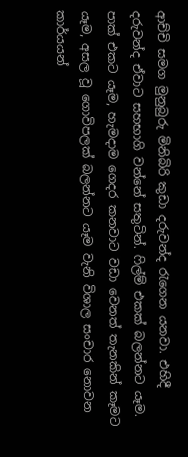ආච්චි සමග මුනුබුරු මිනිබිරි කුඩා දරුවන්ද රැගෙන යනවා. එහිදී දරුවන්ද ඒවාට සහභාගි වන්නේ සතුටින්. ෆිල්ම් එකක් බලන්නට යෑම. පාක් එකට යෑම, හැමදාම ගෙදර කනවාට වඩා වෙනත් තැනකින් කෑමට යෑම, අසල වූ ගොවිපලක් බලන්නට යෑම වැනි විශාල සංචාර නොවන කාර්යයන්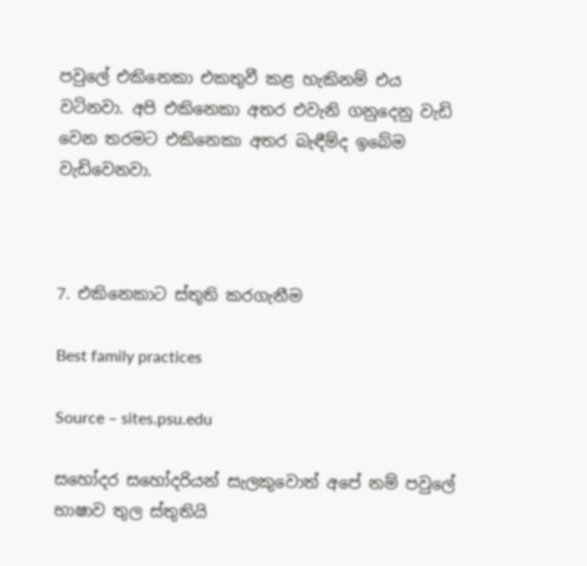පවුලේ එකිනෙකා එකතුවී කළ හැකිනම් එය වටිනවා. අපි එකිනෙකා අතර එවැනි ගනුදෙනු වැඩි වෙන තරමට එකිනෙකා අතර බැඳීම්ද ඉබේම වැඩිවෙනවා.



7. එකිනෙකාට ස්තූති කරගැනීම

Best family practices

Source – sites.psu.edu

සහෝදර සහෝදරියන් සැලකුවොත් අපේ නම් පවුලේ භාෂාව තුල ස්තුතියි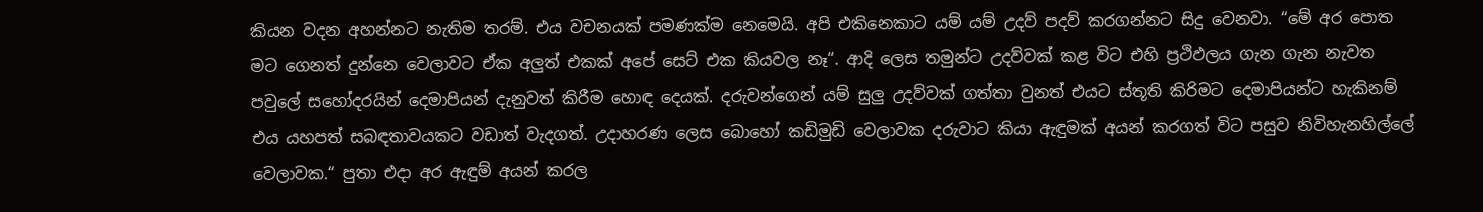කියන වදන අහන්නට නැතිම තරම්. එය වචනයක් පමණක්ම නෙමෙයි. අපි එකිනෙකාට යම් යම් උදව් පදව් කරගන්නට සිදු වෙනවා. “මේ අර පොත මට ගෙනත් දුන්නෙ වෙලාවට ඒක අලුත් එකක් අපේ සෙට් එක කියවල නෑ“. ආදි ලෙස තමුන්ට උදව්වක් කළ විට එහි ප්‍රථිඵලය ගැන ගැන නැවත පවුලේ සහෝදරයින් දෙමාපියන් දැනුවත් කිරීම හොඳ දෙයක්. දරුවන්ගෙන් යම් සුලු උදව්වක් ගත්තා වුනත් එයට ස්තූති කිරිමට දෙමාපියන්ට හැකිනම් එය යහපත් සබඳතාවයකට වඩාත් වැදගත්. උදාහරණ ලෙස බොහෝ කඩිමුඩි වෙලාවක දරුවාට කියා ඇඳුමක් අයන් කරගත් විට පසුව නිවිහැනහිල්ලේ වෙලාවක.“ පුතා එදා අර ඇඳුම් අයන් කරල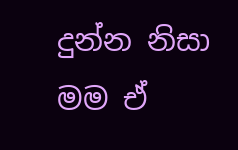දුන්න නිසා මම ඒ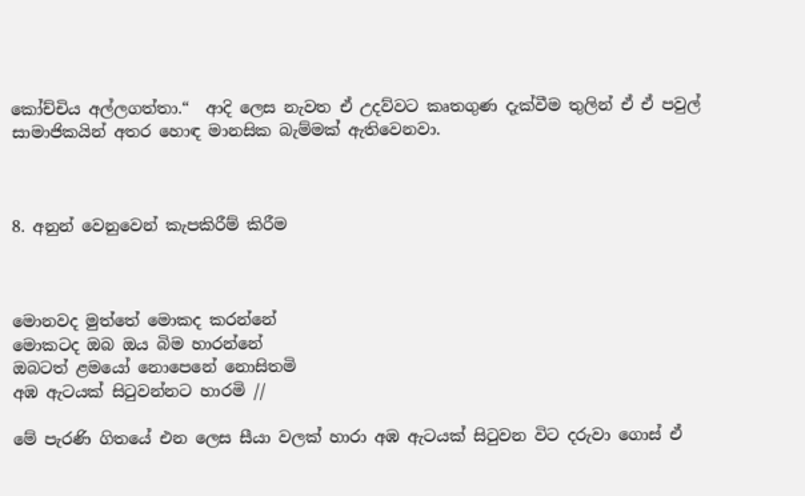කෝච්චිය අල්ලගත්තා.“  ආදි ලෙස නැවත ඒ උදව්වට කෘතගුණ දැක්වීම තුලින් ඒ ඒ පවුල් සාමාජිකයින් අතර හොඳ මානසික බැම්මක් ඇතිවෙනවා.



8. අනුන් වෙනුවෙන් කැපකිරීම් කිරීම



මොනවද මුත්තේ මොකද කරන්නේ
මොකටද ඔබ ඔය බිම හාරන්නේ
ඔබටත් ළමයෝ නොපෙනේ නොසිතමි
අඹ ඇටයක් සිටුවන්නට හාරමි //

මේ පැරණි ගිතයේ එන ලෙස සීයා වලක් හාරා අඹ ඇටයක් සිටුවන විට දරුවා ගොස් ඒ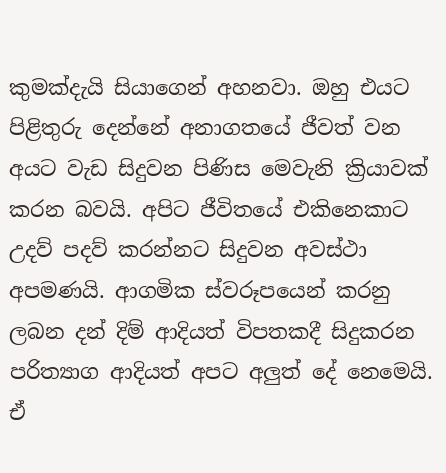කුමක්දැයි සියාගෙන් අහනවා. ඔහු එයට පිළිතුරු දෙන්නේ අනාගතයේ ජීවත් වන අයට වැඩ සිදුවන පිණිස මෙවැනි ක්‍රියාවක් කරන බවයි. අපිට ජීවිතයේ එකිනෙකාට උදව් පදව් කරන්නට සිදුවන අවස්ථා අපමණයි. ආගමික ස්වරූපයෙන් කරනු ලබන දන් දිම් ආදියත් විපතකදී සිදුකරන පරිත්‍යාග ආදියත් අපට අලුත් දේ නෙමෙයි. ඒ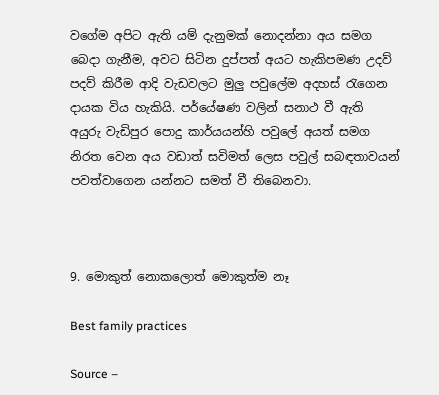වගේම අපිට ඇති යම් දැනුමක් නොදන්නා අය සමග බෙදා ගැනීම, අවට සිටින දුප්පත් අයට හැකිපමණ උදව් පදව් කිරීම ආදි වැඩවලට මුලු පවුලේම අදහස් රැගෙන දායක විය හැකියි. පර්යේෂණ වලින් සනාථ වී ඇති අයුරු වැඩිපුර පොදු කාර්යයන්හි පවුලේ අයත් සමග නිරත වෙන අය වඩාත් සවිමත් ලෙස පවුල් සබඳතාවයන් පවත්වාගෙන යන්නට සමත් වී තිබෙනවා.



9. මොකුත් නොකලොත් මොකුත්ම නෑ

Best family practices

Source –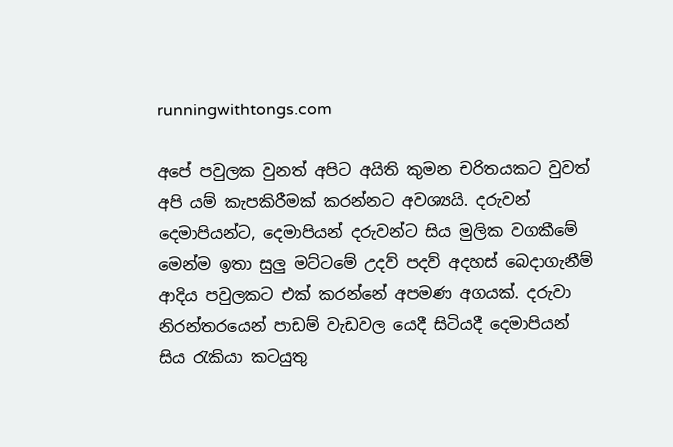runningwithtongs.com

අපේ පවුලක වුනත් අපිට අයිති කුමන චරිතයකට වුවත් අපි යම් කැපකිරීමක් කරන්නට අවශ්‍යයි. දරුවන් දෙමාපියන්ට, දෙමාපියන් දරුවන්ට සිය මුලික වගකීමේ මෙන්ම ඉතා සුලු මට්ටමේ උදව් පදව් අදහස් බෙදාගැනීම් ආදිය පවුලකට එක් කරන්නේ අපමණ අගයක්. දරුවා නිරන්තරයෙන් පාඩම් වැඩවල යෙදී සිටියදී දෙමාපියන් සිය රැකියා කටයුතු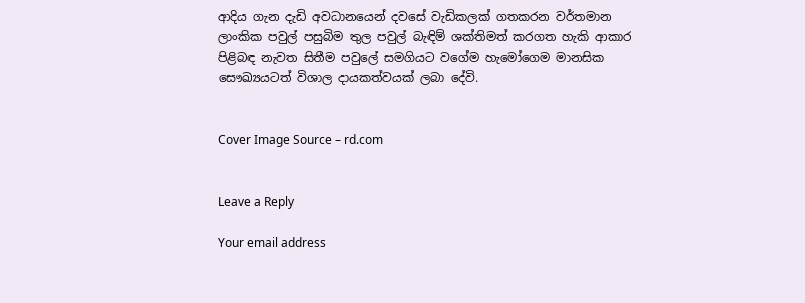ආදිය ගැන දැඩි අවධානයෙන් දවසේ වැඩිකලක් ගතකරන වර්තමාන ලාංකික පවුල් පසුබිම තුල පවුල් බැඳිම් ශක්තිමත් කරගත හැකි ආකාර පිළිබඳ නැවත සිතීම පවුලේ සමගියට වගේම හැමෝගෙම මානසික සෞඛ්‍යයටත් විශාල දායකත්වයක් ලබා දේවි.


Cover Image Source – rd.com


Leave a Reply

Your email address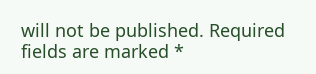will not be published. Required fields are marked *